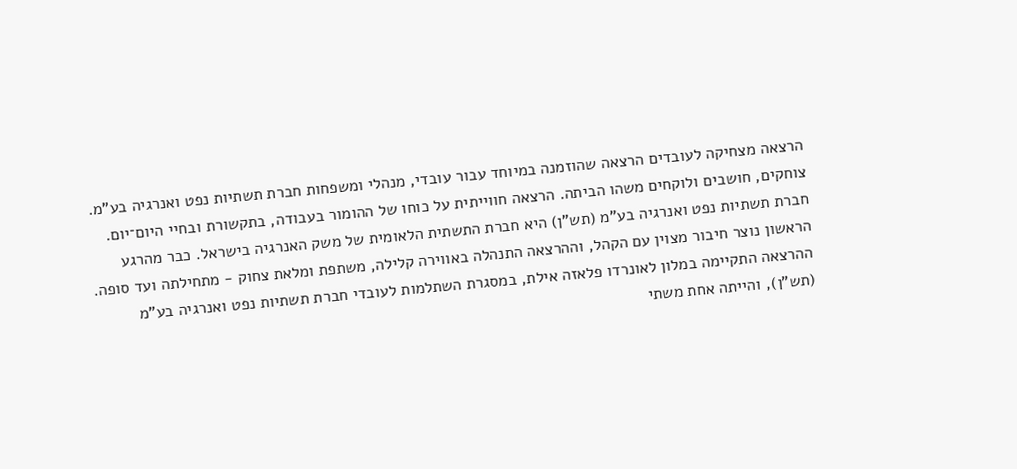הרצאה מצחיקה לעובדים הרצאה שהוזמנה במיוחד עבור עובדי, מנהלי ומשפחות חברת תשתיות נפט ואנרגיה בע"מ. צוחקים, חושבים ולוקחים משהו הביתה. הרצאה חווייתית על כוחו של ההומור בעבודה, בתקשורת ובחיי היום־יום.
חברת תשתיות נפט ואנרגיה בע"מ (תש"ן) היא חברת התשתית הלאומית של משק האנרגיה בישראל. כבר מהרגע הראשון נוצר חיבור מצוין עם הקהל, וההרצאה התנהלה באווירה קלילה, משתפת ומלאת צחוק - מתחילתה ועד סופה.
ההרצאה התקיימה במלון לאונרדו פלאזה אילת, במסגרת השתלמות לעובדי חברת תשתיות נפט ואנרגיה בע"מ (תש"ן), והייתה אחת משתי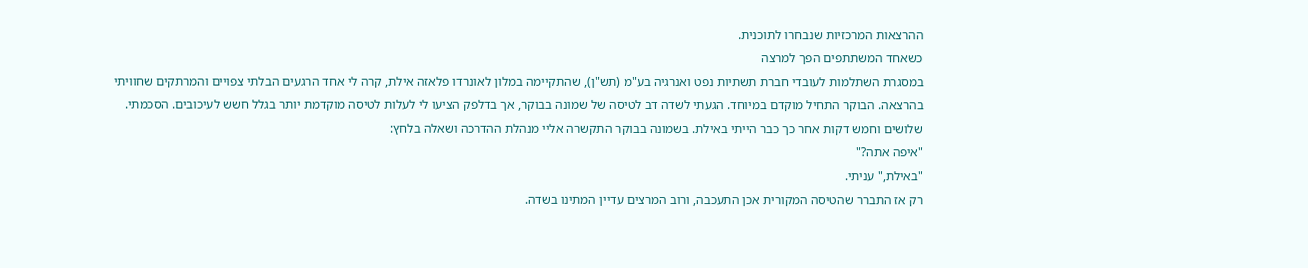ההרצאות המרכזיות שנבחרו לתוכנית.
כשאחד המשתתפים הפך למרצה
במסגרת השתלמות לעובדי חברת תשתיות נפט ואנרגיה בע"מ (תש"ן), שהתקיימה במלון לאונרדו פלאזה אילת, קרה לי אחד הרגעים הבלתי צפויים והמרתקים שחוויתי בהרצאה. הבוקר התחיל מוקדם במיוחד. הגעתי לשדה דב לטיסה של שמונה בבוקר, אך בדלפק הציעו לי לעלות לטיסה מוקדמת יותר בגלל חשש לעיכובים. הסכמתי. שלושים וחמש דקות אחר כך כבר הייתי באילת. בשמונה בבוקר התקשרה אליי מנהלת ההדרכה ושאלה בלחץ:
"איפה אתה?"
"באילת," עניתי.
רק אז התברר שהטיסה המקורית אכן התעכבה, ורוב המרצים עדיין המתינו בשדה.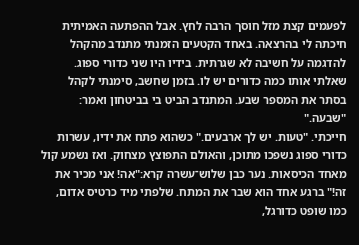לפעמים קצת מזל חוסך הרבה לחץ. אבל ההפתעה האמיתית חיכתה לי בהרצאה. באחד הקטעים הזמנתי מתנדב מהקהל להדגמה על חשיבה לא שגרתית. בידיו היו שני כדורי ספוג. שאלתי אותו כמה כדורים יש לו. בזמן שחשב, סימנתי לקהל בסתר את המספר שבע. המתנדב הביט בי בביטחון ואמר:
"שבעה."
חייכתי. "טעות. יש לך ארבעים." כשהוא פתח את ידיו, עשרות כדורי ספוג נשפכו מתוכן, והאולם התפוצץ מצחוק. ואז נשמע קול מאחד הכיסאות. נער כבן שלוש־עשרה קרא:"אה! אני מכיר את זה!" ברגע אחד הוא שבר את המתח. שלפתי מיד כרטיס אדום, כמו שופט כדורגל,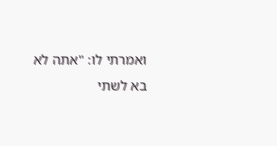ואמרתי לו: "אתה לא בא לשתי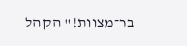בר־מצוות!" הקהל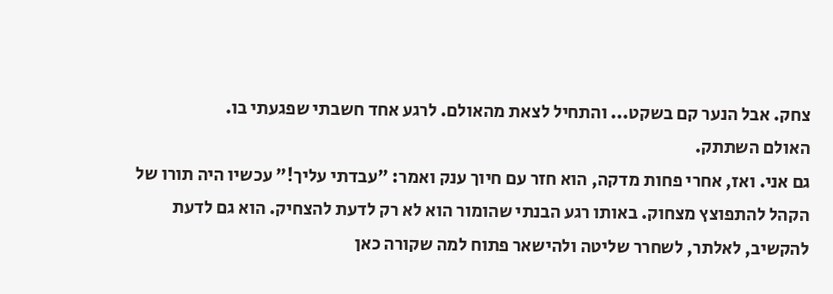צחק. אבל הנער קם בשקט... והתחיל לצאת מהאולם. לרגע אחד חשבתי שפגעתי בו.
האולם השתתק.
גם אני. ואז, אחרי פחות מדקה, הוא חזר עם חיוך ענק ואמר: "עבדתי עליך!" עכשיו היה תורו של הקהל להתפוצץ מצחוק. באותו רגע הבנתי שהומור הוא לא רק לדעת להצחיק. הוא גם לדעת להקשיב, לאלתר, לשחרר שליטה ולהישאר פתוח למה שקורה כאן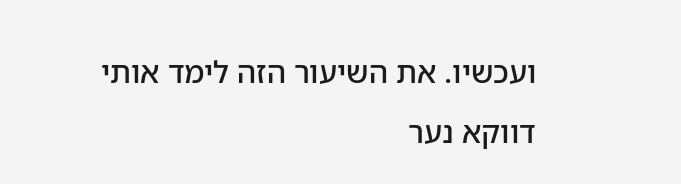ועכשיו. את השיעור הזה לימד אותי דווקא נער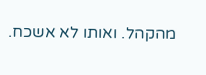מהקהל. ואותו לא אשכח.